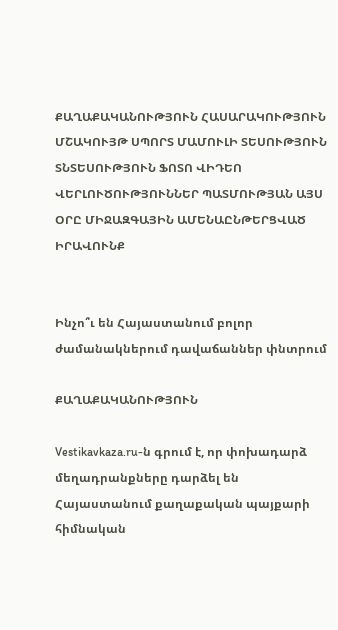ՔԱՂԱՔԱԿԱՆՈՒԹՅՈՒՆ ՀԱՍԱՐԱԿՈՒԹՅՈՒՆ ՄՇԱԿՈՒՅԹ ՍՊՈՐՏ ՄԱՄՈՒԼԻ ՏԵՍՈՒԹՅՈՒՆ ՏՆՏԵՍՈՒԹՅՈՒՆ ՖՈՏՈ ՎԻԴԵՈ ՎԵՐԼՈՒԾՈՒԹՅՈՒՆՆԵՐ ՊԱՏՄՈՒԹՅԱՆ ԱՅՍ ՕՐԸ ՄԻՋԱԶԳԱՅԻՆ ԱՄԵՆԱԸՆԹԵՐՑՎԱԾ ԻՐԱՎՈՒՆՔ


Ինչո՞ւ են Հայաստանում բոլոր ժամանակներում դավաճաններ փնտրում

ՔԱՂԱՔԱԿԱՆՈՒԹՅՈՒՆ

Vestikavkaza.ru-ն գրում է, որ փոխադարձ մեղադրանքները դարձել են Հայաստանում քաղաքական պայքարի հիմնական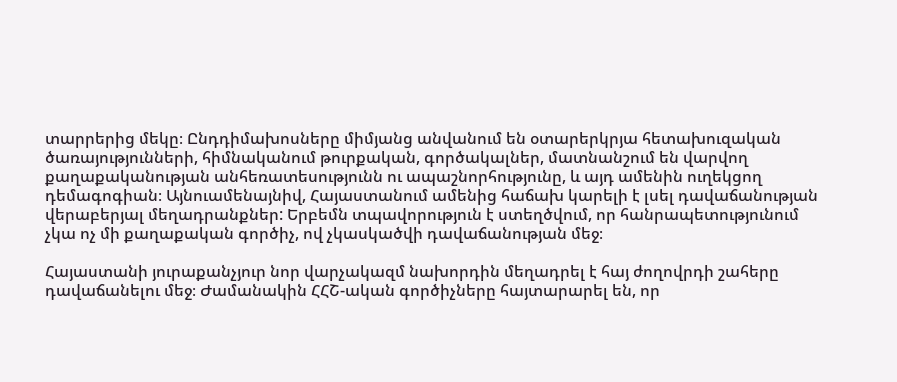տարրերից մեկը։ Ընդդիմախոսները միմյանց անվանում են օտարերկրյա հետախուզական ծառայությունների, հիմնականում թուրքական, գործակալներ, մատնանշում են վարվող քաղաքականության անհեռատեսությունն ու ապաշնորհությունը, և այդ ամենին ուղեկցող դեմագոգիան։ Այնուամենայնիվ, Հայաստանում ամենից հաճախ կարելի է լսել դավաճանության վերաբերյալ մեղադրանքներ: Երբեմն տպավորություն է ստեղծվում, որ հանրապետությունում չկա ոչ մի քաղաքական գործիչ, ով չկասկածվի դավաճանության մեջ։

Հայաստանի յուրաքանչյուր նոր վարչակազմ նախորդին մեղադրել է հայ ժողովրդի շահերը դավաճանելու մեջ։ Ժամանակին ՀՀՇ-ական գործիչները հայտարարել են, որ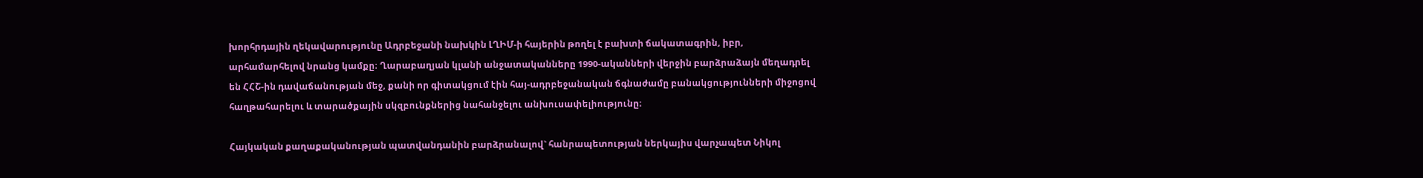խորհրդային ղեկավարությունը Ադրբեջանի նախկին ԼՂԻՄ-ի հայերին թողել է բախտի ճակատագրին, իբր, արհամարհելով նրանց կամքը։ Ղարաբաղյան կլանի անջատականները 1990-ականների վերջին բարձրաձայն մեղադրել են ՀՀՇ-ին դավաճանության մեջ, քանի որ գիտակցում էին հայ-ադրբեջանական ճգնաժամը բանակցությունների միջոցով հաղթահարելու և տարածքային սկզբունքներից նահանջելու անխուսափելիությունը։

Հայկական քաղաքականության պատվանդանին բարձրանալով` հանրապետության ներկայիս վարչապետ Նիկոլ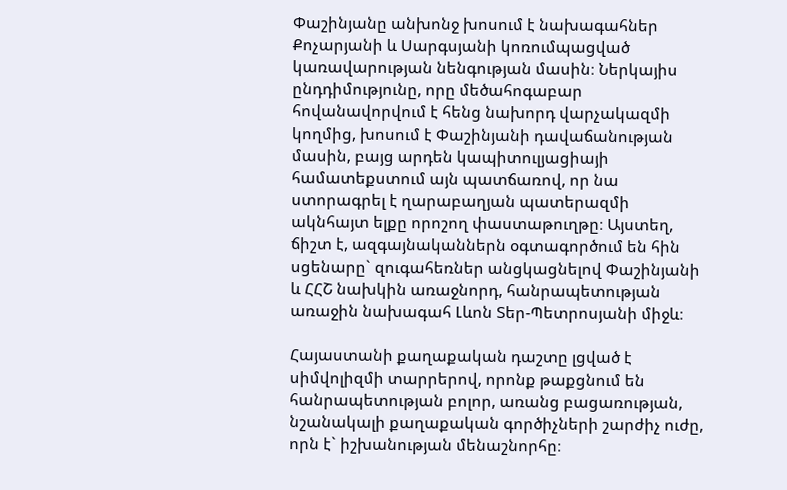Փաշինյանը անխոնջ խոսում է նախագահներ Քոչարյանի և Սարգսյանի կոռումպացված կառավարության նենգության մասին։ Ներկայիս ընդդիմությունը, որը մեծահոգաբար հովանավորվում է հենց նախորդ վարչակազմի կողմից, խոսում է Փաշինյանի դավաճանության մասին, բայց արդեն կապիտուլյացիայի համատեքստում այն պատճառով, որ նա ստորագրել է ղարաբաղյան պատերազմի ակնհայտ ելքը որոշող փաստաթուղթը։ Այստեղ, ճիշտ է, ազգայնականներն օգտագործում են հին սցենարը` զուգահեռներ անցկացնելով Փաշինյանի և ՀՀՇ նախկին առաջնորդ, հանրապետության առաջին նախագահ Լևոն Տեր-Պետրոսյանի միջև։

Հայաստանի քաղաքական դաշտը լցված է սիմվոլիզմի տարրերով, որոնք թաքցնում են հանրապետության բոլոր, առանց բացառության, նշանակալի քաղաքական գործիչների շարժիչ ուժը, որն է` իշխանության մենաշնորհը։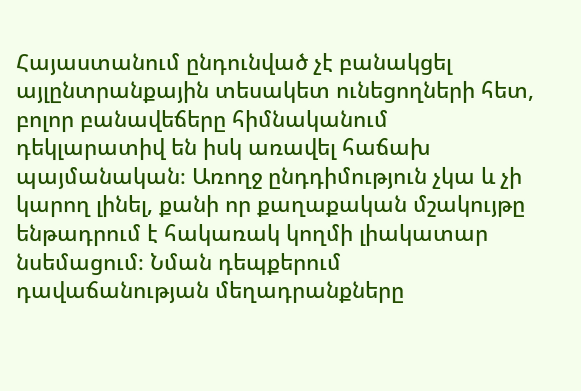Հայաստանում ընդունված չէ բանակցել այլընտրանքային տեսակետ ունեցողների հետ, բոլոր բանավեճերը հիմնականում դեկլարատիվ են իսկ առավել հաճախ պայմանական։ Առողջ ընդդիմություն չկա և չի կարող լինել, քանի որ քաղաքական մշակույթը ենթադրում է հակառակ կողմի լիակատար նսեմացում։ Նման դեպքերում դավաճանության մեղադրանքները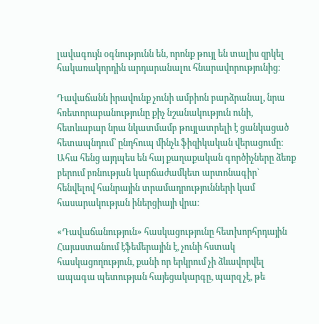լավագույն օգնությունն են, որոնք թույլ են տալիս զրկել հակառակորդին արդարանալու հնարավորությունից։

Դավաճանն իրավունք չունի ամբիոն բարձրանալ, նրա հռետորաբանությունը քիչ նշանակություն ունի, հետևաբար նրա նկատմամբ թույլատրելի է ցանկացած հետապնդում՝ ընդհուպ մինչև ֆիզիկական վերացումը։ Ահա հենց այդպես են հայ քաղաքական գործիչները ձեռք բերում բռնության կարճաժամկետ արտոնագիր` հենվելով հանրային տրամադրությունների կամ հասարակության իներցիայի վրա։

«Դավաճանություն» հասկացությունը հետխորհրդային Հայաստանում էֆեմերային է, չունի հստակ հասկացողություն, քանի որ երկրում չի ձևավորվել ապագա պետության հայեցակարգը, պարզ չէ, թե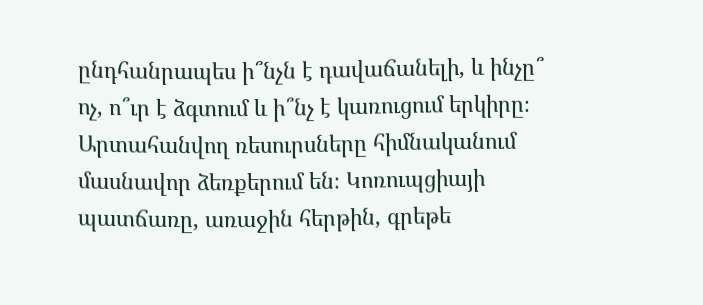ընդհանրապես ի՞նչն է դավաճանելի, և ինչը՞ ոչ, ո՞ւր է ձգտում և ի՞նչ է կառուցում երկիրը։ Արտահանվող ռեսուրսները հիմնականում մասնավոր ձեռքերում են։ Կոռուպցիայի պատճառը, առաջին հերթին, գրեթե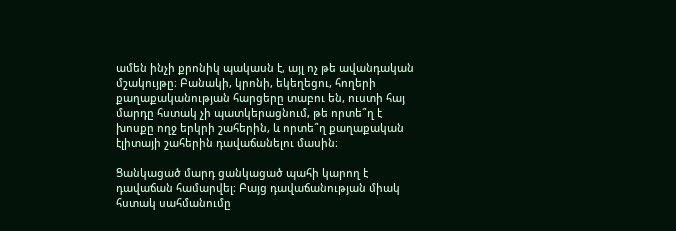ամեն ինչի քրոնիկ պակասն է, այլ ոչ թե ավանդական մշակույթը։ Բանակի, կրոնի, եկեղեցու, հողերի քաղաքականության հարցերը տաբու են, ուստի հայ մարդը հստակ չի պատկերացնում, թե որտե՞ղ է խոսքը ողջ երկրի շահերին, և որտե՞ղ քաղաքական էլիտայի շահերին դավաճանելու մասին։

Ցանկացած մարդ ցանկացած պահի կարող է դավաճան համարվել։ Բայց դավաճանության միակ հստակ սահմանումը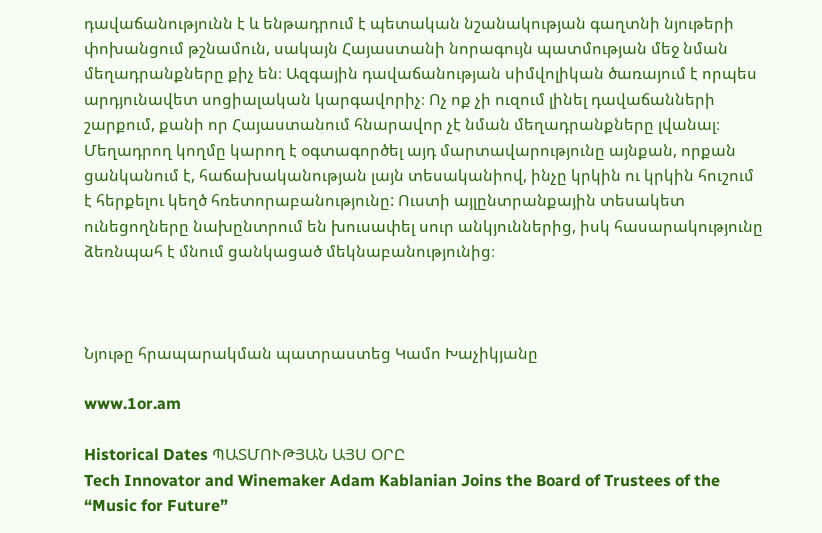դավաճանությունն է և ենթադրում է պետական նշանակության գաղտնի նյութերի փոխանցում թշնամուն, սակայն Հայաստանի նորագույն պատմության մեջ նման մեղադրանքները քիչ են։ Ազգային դավաճանության սիմվոլիկան ծառայում է որպես արդյունավետ սոցիալական կարգավորիչ։ Ոչ ոք չի ուզում լինել դավաճանների շարքում, քանի որ Հայաստանում հնարավոր չէ նման մեղադրանքները լվանալ։ Մեղադրող կողմը կարող է օգտագործել այդ մարտավարությունը այնքան, որքան ցանկանում է, հաճախականության լայն տեսականիով, ինչը կրկին ու կրկին հուշում է հերքելու կեղծ հռետորաբանությունը: Ուստի այլընտրանքային տեսակետ ունեցողները նախընտրում են խուսափել սուր անկյուններից, իսկ հասարակությունը ձեռնպահ է մնում ցանկացած մեկնաբանությունից։



Նյութը հրապարակման պատրաստեց Կամո Խաչիկյանը

www.1or.am

Historical Dates ՊԱՏՄՈՒԹՅԱՆ ԱՅՍ ՕՐԸ
Tech Innovator and Winemaker Adam Kablanian Joins the Board of Trustees of the “Music for Future”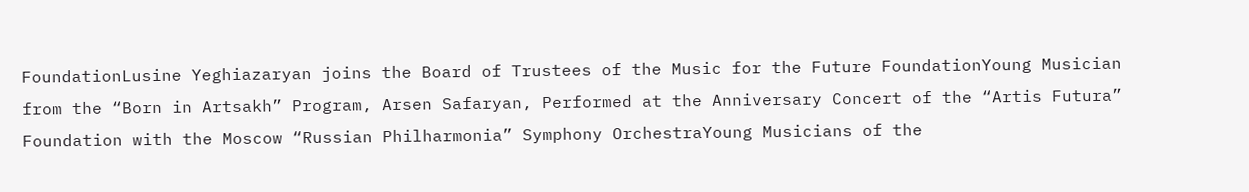FoundationLusine Yeghiazaryan joins the Board of Trustees of the Music for the Future FoundationYoung Musician from the “Born in Artsakh” Program, Arsen Safaryan, Performed at the Anniversary Concert of the “Artis Futura” Foundation with the Moscow “Russian Philharmonia” Symphony OrchestraYoung Musicians of the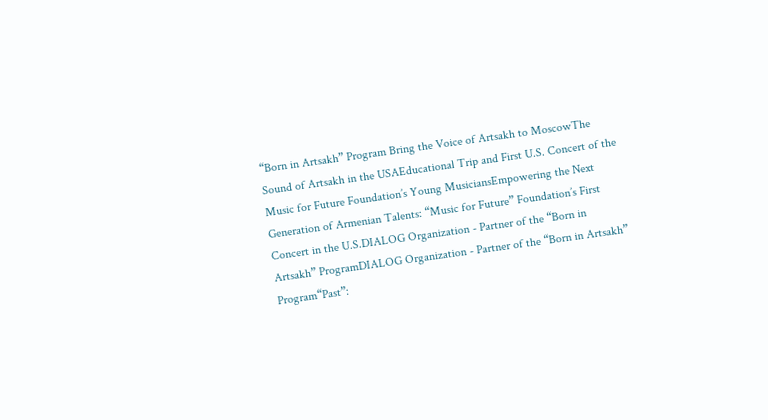“Born in Artsakh” Program Bring the Voice of Artsakh to MoscowThe Sound of Artsakh in the USAEducational Trip and First U.S. Concert of the Music for Future Foundation’s Young MusiciansEmpowering the Next Generation of Armenian Talents: “Music for Future” Foundation’s First Concert in the U.S.DIALOG Organization - Partner of the “Born in Artsakh” ProgramDIALOG Organization - Partner of the “Born in Artsakh” Program“Past”: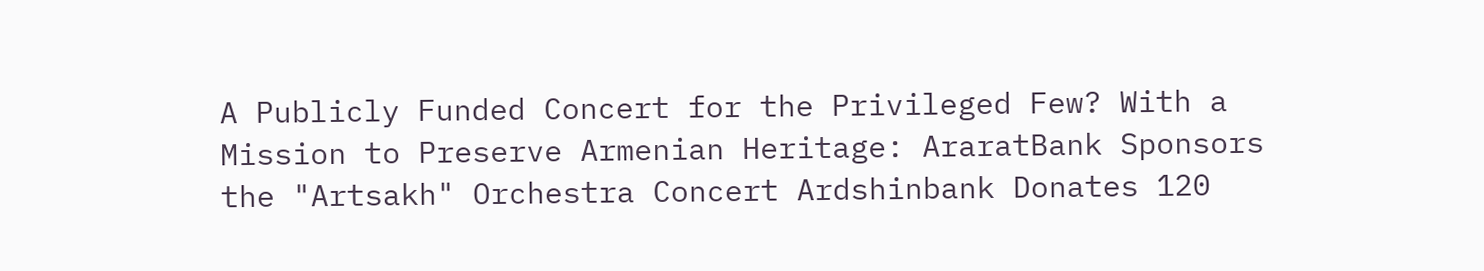A Publicly Funded Concert for the Privileged Few? With a Mission to Preserve Armenian Heritage: AraratBank Sponsors the "Artsakh" Orchestra Concert Ardshinbank Donates 120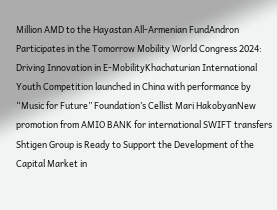Million AMD to the Hayastan All-Armenian FundAndron Participates in the Tomorrow Mobility World Congress 2024: Driving Innovation in E-MobilityKhachaturian International Youth Competition launched in China with performance by “Music for Future” Foundation’s Cellist Mari HakobyanNew promotion from AMIO BANK for international SWIFT transfers Shtigen Group is Ready to Support the Development of the Capital Market in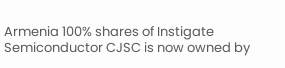Armenia 100% shares of Instigate Semiconductor CJSC is now owned by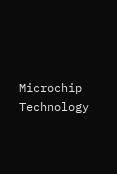Microchip Technology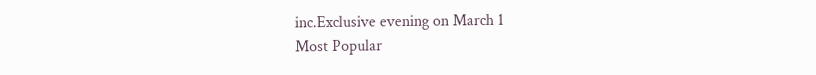inc.Exclusive evening on March 1
Most Popular